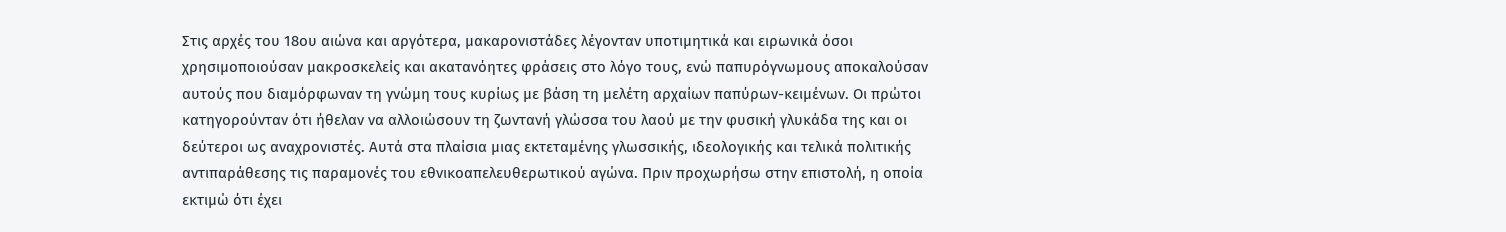Στις αρχές του 18ου αιώνα και αργότερα, μακαρονιστάδες λέγονταν υποτιμητικά και ειρωνικά όσοι χρησιμοποιούσαν μακροσκελείς και ακατανόητες φράσεις στο λόγο τους, ενώ παπυρόγνωμους αποκαλούσαν αυτούς που διαμόρφωναν τη γνώμη τους κυρίως με βάση τη μελέτη αρχαίων παπύρων-κειμένων. Οι πρώτοι κατηγορούνταν ότι ήθελαν να αλλοιώσουν τη ζωντανή γλώσσα του λαού με την φυσική γλυκάδα της και οι δεύτεροι ως αναχρονιστές. Αυτά στα πλαίσια μιας εκτεταμένης γλωσσικής, ιδεολογικής και τελικά πολιτικής αντιπαράθεσης τις παραμονές του εθνικοαπελευθερωτικού αγώνα. Πριν προχωρήσω στην επιστολή, η οποία εκτιμώ ότι έχει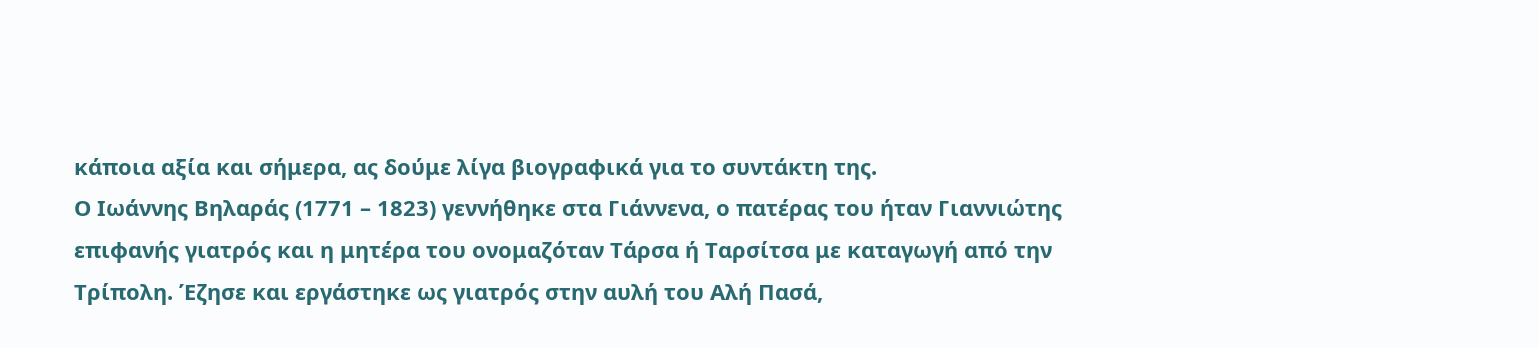κάποια αξία και σήμερα, ας δούμε λίγα βιογραφικά για το συντάκτη της.
Ο Ιωάννης Βηλαράς (1771 – 1823) γεννήθηκε στα Γιάννενα, ο πατέρας του ήταν Γιαννιώτης επιφανής γιατρός και η μητέρα του ονομαζόταν Τάρσα ή Ταρσίτσα με καταγωγή από την Τρίπολη. Έζησε και εργάστηκε ως γιατρός στην αυλή του Αλή Πασά,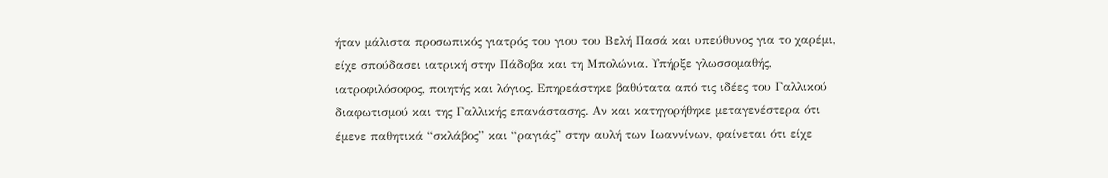ήταν μάλιστα προσωπικός γιατρός του γιου του Βελή Πασά και υπεύθυνος για το χαρέμι, είχε σπούδασει ιατρική στην Πάδοβα και τη Μπολώνια. Υπήρξε γλωσσομαθής, ιατροφιλόσοφος, ποιητής και λόγιος. Επηρεάστηκε βαθύτατα από τις ιδέες του Γαλλικού διαφωτισμού και της Γαλλικής επανάστασης. Αν και κατηγορήθηκε μεταγενέστερα ότι έμενε παθητικά “σκλάβος” και “ραγιάς” στην αυλή των Ιωαννίνων, φαίνεται ότι είχε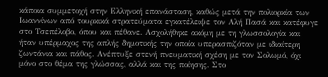κάποια συμμετοχή στην Ελληνική επανάσταση, καθώς μετά την πολιορκία των Ιωαννίνων από τουρκικά στρατεύματα εγκατέλειψε τον Αλή Πασά και κατέφυγε στο Τσεπέλοβο, όπου και πέθανε. Ασχολήθηκε ακόμη με τη γλωσσολογία και ήταν υπέρμαχος της απλής δημοτικής την οποία υπερασπιζόταν με ιδιαίτερη ζωντάνια και πάθος. Ανέπτυξε στενή πνευματική σχέση με τον Σολωμό, όχι μόνο στο θέμα της γλώσσας, αλλά και της ποίησης. Στο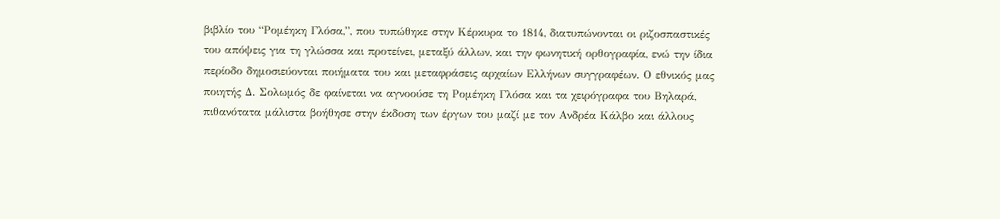βιβλίο του “Ρομέηκη Γλόσα,”, που τυπώθηκε στην Κέρκυρα το 1814, διατυπώνονται οι ριζοσπαστικές του απόψεις για τη γλώσσα και προτείνει, μεταξύ άλλων, και την φωνητική ορθογραφία, ενώ την ίδια περίοδο δημοσιεύονται ποιήματα του και μεταφράσεις αρχαίων Ελλήνων συγγραφέων. Ο εθνικός μας ποιητής Δ. Σολωμός δε φαίνεται να αγνοούσε τη Ρομέηκη Γλόσα και τα χειρόγραφα του Βηλαρά, πιθανότατα μάλιστα βοήθησε στην έκδοση των έργων του μαζί με τον Ανδρέα Κάλβο και άλλους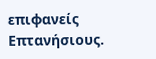επιφανείς Επτανήσιους.